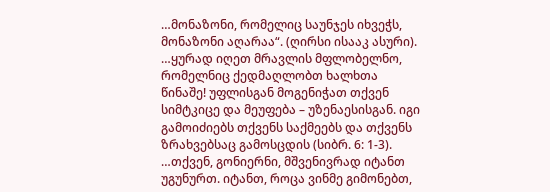…მონაზონი, რომელიც საუნჯეს იხვეჭს, მონაზონი აღარაა“. (ღირსი ისააკ ასური).
…ყურად იღეთ მრავლის მფლობელნო, რომელნიც ქედმაღლობთ ხალხთა წინაშე! უფლისგან მოგენიჭათ თქვენ სიმტკიცე და მეუფება – უზენაესისგან. იგი გამოიძიებს თქვენს საქმეებს და თქვენს ზრახვებსაც გამოსცდის (სიბრ. 6: 1-3).
…თქვენ, გონიერნი, მშვენივრად იტანთ უგუნურთ. იტანთ, როცა ვინმე გიმონებთ,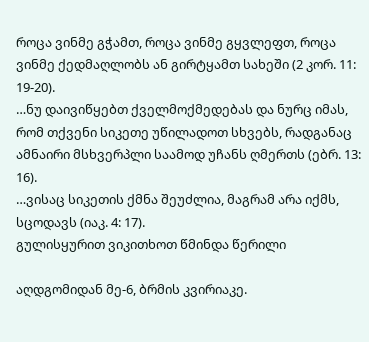როცა ვინმე გჭამთ, როცა ვინმე გყვლეფთ, როცა ვინმე ქედმაღლობს ან გირტყამთ სახეში (2 კორ. 11: 19-20).
…ნუ დაივიწყებთ ქველმოქმედებას და ნურც იმას, რომ თქვენი სიკეთე უწილადოთ სხვებს, რადგანაც ამნაირი მსხვერპლი საამოდ უჩანს ღმერთს (ებრ. 13: 16).
…ვისაც სიკეთის ქმნა შეუძლია, მაგრამ არა იქმს, სცოდავს (იაკ. 4: 17).
გულისყურით ვიკითხოთ წმინდა წერილი

აღდგომიდან მე-6, ბრმის კვირიაკე.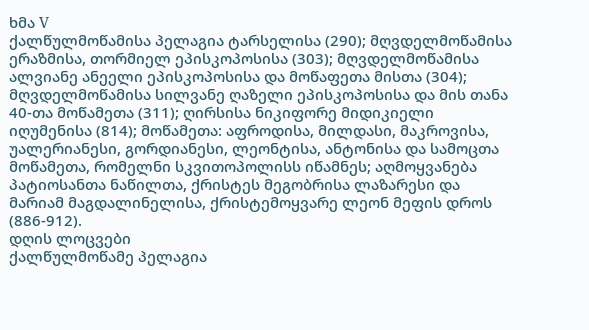ხმა V
ქალწულმოწამისა პელაგია ტარსელისა (290); მღვდელმოწამისა ერაზმისა, თორმიელ ეპისკოპოსისა (303); მღვდელმოწამისა ალვიანე ანეელი ეპისკოპოსისა და მოწაფეთა მისთა (304); მღვდელმოწამისა სილვანე ღაზელი ეპისკოპოსისა და მის თანა 40-თა მოწამეთა (311); ღირსისა ნიკიფორე მიდიკიელი იღუმენისა (814); მოწამეთა: აფროდისა, მილდასი, მაკროვისა, უალერიანესი, გორდიანესი, ლეონტისა, ანტონისა და სამოცთა მოწამეთა, რომელნი სკვითოპოლისს იწამნეს; აღმოყვანება პატიოსანთა ნაწილთა, ქრისტეს მეგობრისა ლაზარესი და მარიამ მაგდალინელისა, ქრისტემოყვარე ლეონ მეფის დროს (886-912).
დღის ლოცვები
ქალწულმოწამე პელაგია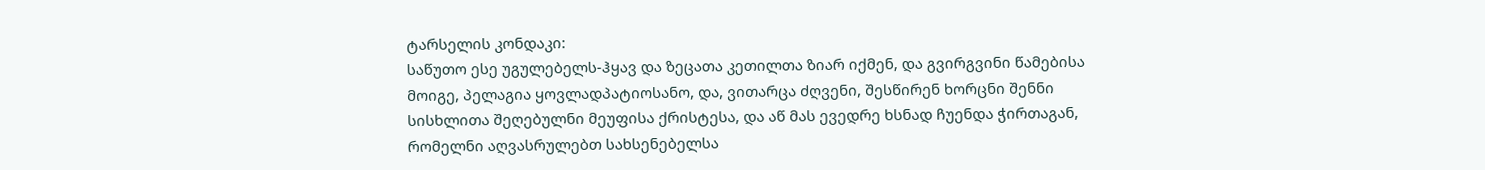ტარსელის კონდაკი:
საწუთო ესე უგულებელს-ჰყავ და ზეცათა კეთილთა ზიარ იქმენ, და გვირგვინი წამებისა მოიგე, პელაგია ყოვლადპატიოსანო, და, ვითარცა ძღვენი, შესწირენ ხორცნი შენნი სისხლითა შეღებულნი მეუფისა ქრისტესა, და აწ მას ევედრე ხსნად ჩუენდა ჭირთაგან, რომელნი აღვასრულებთ სახსენებელსა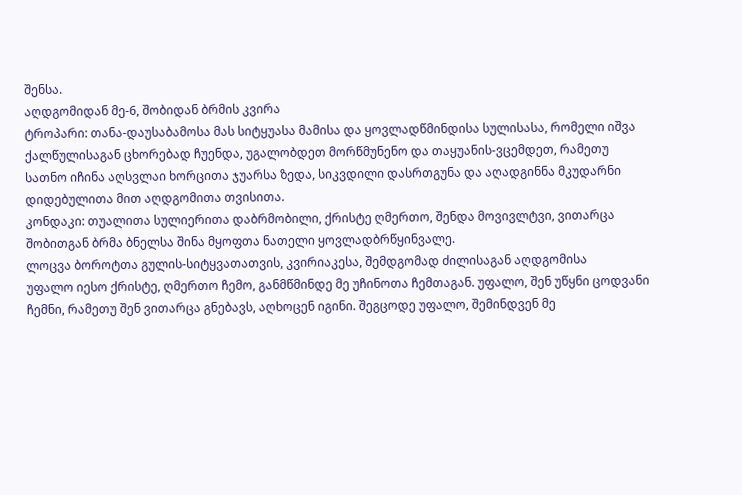შენსა.
აღდგომიდან მე-6, შობიდან ბრმის კვირა
ტროპარი: თანა-დაუსაბამოსა მას სიტყუასა მამისა და ყოვლადწმინდისა სულისასა, რომელი იშვა ქალწულისაგან ცხორებად ჩუენდა, უგალობდეთ მორწმუნენო და თაყუანის-ვცემდეთ, რამეთუ სათნო იჩინა აღსვლაი ხორცითა ჯუარსა ზედა, სიკვდილი დასრთგუნა და აღადგინნა მკუდარნი დიდებულითა მით აღდგომითა თვისითა.
კონდაკი: თუალითა სულიერითა დაბრმობილი, ქრისტე ღმერთო, შენდა მოვივლტვი, ვითარცა შობითგან ბრმა ბნელსა შინა მყოფთა ნათელი ყოვლადბრწყინვალე.
ლოცვა ბოროტთა გულის-სიტყვათათვის, კვირიაკესა, შემდგომად ძილისაგან აღდგომისა
უფალო იესო ქრისტე, ღმერთო ჩემო, განმწმინდე მე უჩინოთა ჩემთაგან. უფალო, შენ უწყნი ცოდვანი ჩემნი, რამეთუ შენ ვითარცა გნებავს, აღხოცენ იგინი. შეგცოდე უფალო, შემინდვენ მე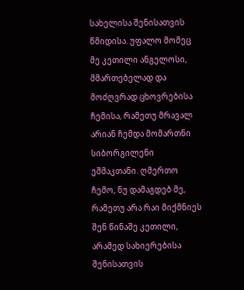სახელისა შენისათვის წმიდისა. უფალო მომეც მე კეთილი ანგელოსი, მმართებელად და მოძღვრად ცხოვრებისა ჩემისა, რამეთუ მრავალ არიან ჩემდა მომართნი სიბორგილენი ეშმაკთანი. ღმერთო ჩემო, ნუ დამაგდებ მე, რამეთუ არა რაი მიქმნიეს შენ წინაშე კეთილი, არამედ სახიერებისა შენისათვის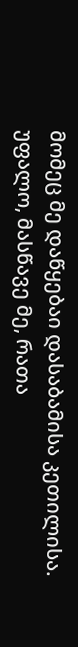მომეც მე დაწყებაი დასაბამისა კეთილისა. უფალო, მასწავე მე, რათა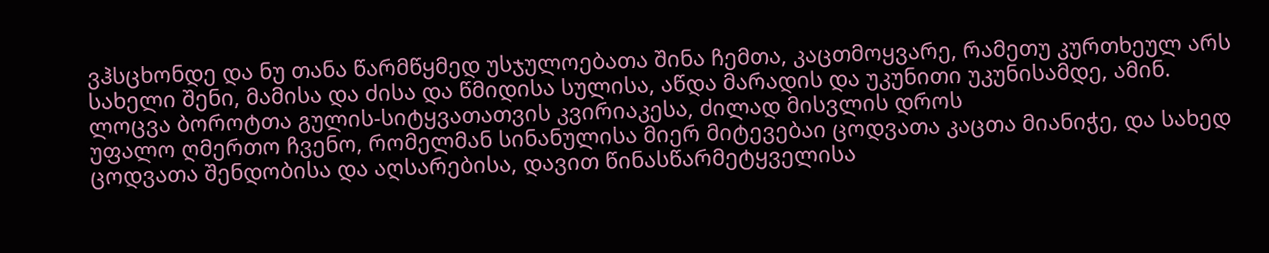ვჰსცხონდე და ნუ თანა წარმწყმედ უსჯულოებათა შინა ჩემთა, კაცთმოყვარე, რამეთუ კურთხეულ არს სახელი შენი, მამისა და ძისა და წმიდისა სულისა, აწდა მარადის და უკუნითი უკუნისამდე, ამინ.
ლოცვა ბოროტთა გულის-სიტყვათათვის კვირიაკესა, ძილად მისვლის დროს
უფალო ღმერთო ჩვენო, რომელმან სინანულისა მიერ მიტევებაი ცოდვათა კაცთა მიანიჭე, და სახედ ცოდვათა შენდობისა და აღსარებისა, დავით წინასწარმეტყველისა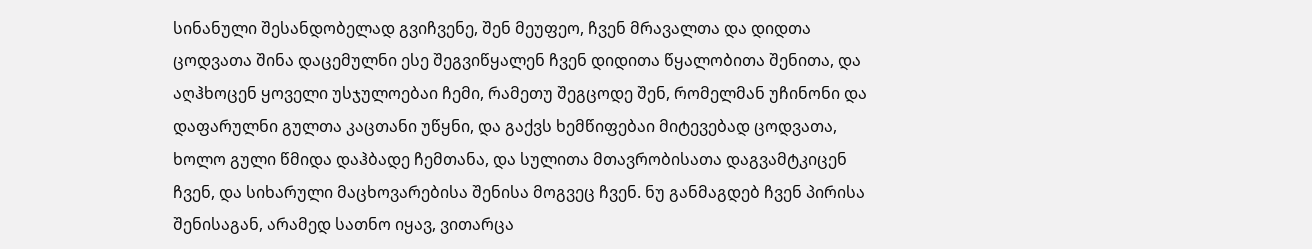სინანული შესანდობელად გვიჩვენე, შენ მეუფეო, ჩვენ მრავალთა და დიდთა ცოდვათა შინა დაცემულნი ესე შეგვიწყალენ ჩვენ დიდითა წყალობითა შენითა, და აღჰხოცენ ყოველი უსჯულოებაი ჩემი, რამეთუ შეგცოდე შენ, რომელმან უჩინონი და დაფარულნი გულთა კაცთანი უწყნი, და გაქვს ხემწიფებაი მიტევებად ცოდვათა, ხოლო გული წმიდა დაჰბადე ჩემთანა, და სულითა მთავრობისათა დაგვამტკიცენ ჩვენ, და სიხარული მაცხოვარებისა შენისა მოგვეც ჩვენ. ნუ განმაგდებ ჩვენ პირისა შენისაგან, არამედ სათნო იყავ, ვითარცა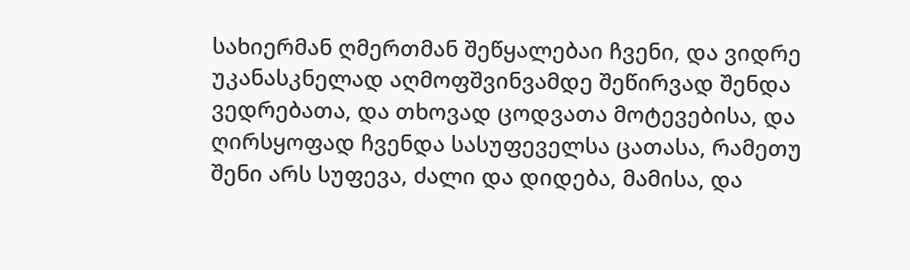სახიერმან ღმერთმან შეწყალებაი ჩვენი, და ვიდრე უკანასკნელად აღმოფშვინვამდე შეწირვად შენდა ვედრებათა, და თხოვად ცოდვათა მოტევებისა, და ღირსყოფად ჩვენდა სასუფეველსა ცათასა, რამეთუ შენი არს სუფევა, ძალი და დიდება, მამისა, და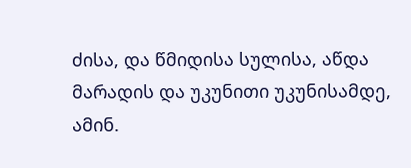ძისა, და წმიდისა სულისა, აწდა მარადის და უკუნითი უკუნისამდე, ამინ.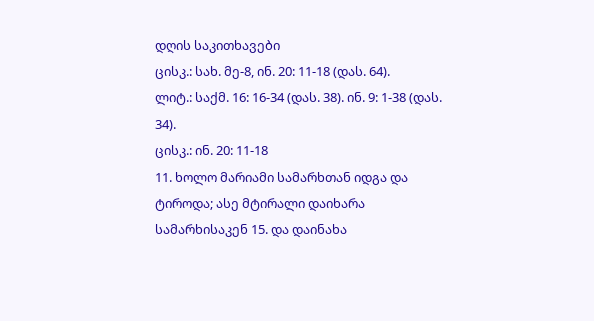დღის საკითხავები
ცისკ.: სახ. მე-8, ინ. 20: 11-18 (დას. 64).
ლიტ.: საქმ. 16: 16-34 (დას. 38). ინ. 9: 1-38 (დას. 34).
ცისკ.: ინ. 20: 11-18
11. ხოლო მარიამი სამარხთან იდგა და ტიროდა; ასე მტირალი დაიხარა სამარხისაკენ 15. და დაინახა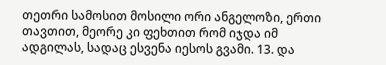თეთრი სამოსით მოსილი ორი ანგელოზი, ერთი თავთით, მეორე კი ფეხთით რომ იჯდა იმ ადგილას, სადაც ესვენა იესოს გვამი. 13. და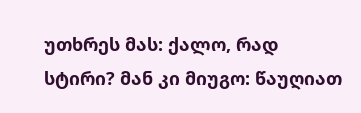უთხრეს მას: ქალო, რად სტირი? მან კი მიუგო: წაუღიათ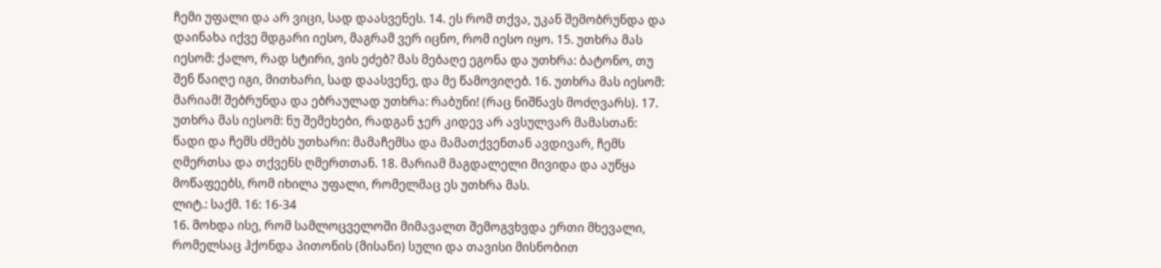ჩემი უფალი და არ ვიცი, სად დაასვენეს. 14. ეს რომ თქვა, უკან შემობრუნდა და დაინახა იქვე მდგარი იესო, მაგრამ ვერ იცნო, რომ იესო იყო. 15. უთხრა მას იესომ: ქალო, რად სტირი, ვის ეძებ? მას მებაღე ეგონა და უთხრა: ბატონო, თუ შენ წაიღე იგი, მითხარი, სად დაასვენე, და მე წამოვიღებ. 16. უთხრა მას იესომ: მარიამ! შებრუნდა და ებრაულად უთხრა: რაბუნი! (რაც ნიშნავს მოძღვარს). 17. უთხრა მას იესომ: ნუ შემეხები, რადგან ჯერ კიდევ არ ავსულვარ მამასთან: წადი და ჩემს ძმებს უთხარი: მამაჩემსა და მამათქვენთან ავდივარ, ჩემს ღმერთსა და თქვენს ღმერთთან. 18. მარიამ მაგდალელი მივიდა და აუწყა მოწაფეებს, რომ იხილა უფალი, რომელმაც ეს უთხრა მას.
ლიტ.: საქმ. 16: 16-34
16. მოხდა ისე, რომ სამლოცველოში მიმავალთ შემოგვხვდა ერთი მხევალი, რომელსაც ჰქონდა პითონის (მისანი) სული და თავისი მისნობით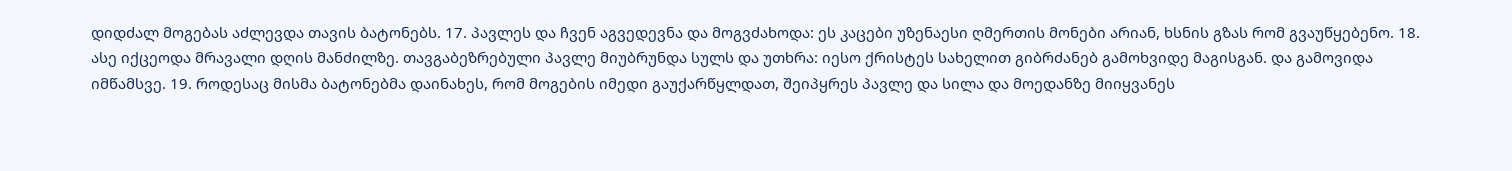დიდძალ მოგებას აძლევდა თავის ბატონებს. 17. პავლეს და ჩვენ აგვედევნა და მოგვძახოდა: ეს კაცები უზენაესი ღმერთის მონები არიან, ხსნის გზას რომ გვაუწყებენო. 18. ასე იქცეოდა მრავალი დღის მანძილზე. თავგაბეზრებული პავლე მიუბრუნდა სულს და უთხრა: იესო ქრისტეს სახელით გიბრძანებ გამოხვიდე მაგისგან. და გამოვიდა იმწამსვე. 19. როდესაც მისმა ბატონებმა დაინახეს, რომ მოგების იმედი გაუქარწყლდათ, შეიპყრეს პავლე და სილა და მოედანზე მიიყვანეს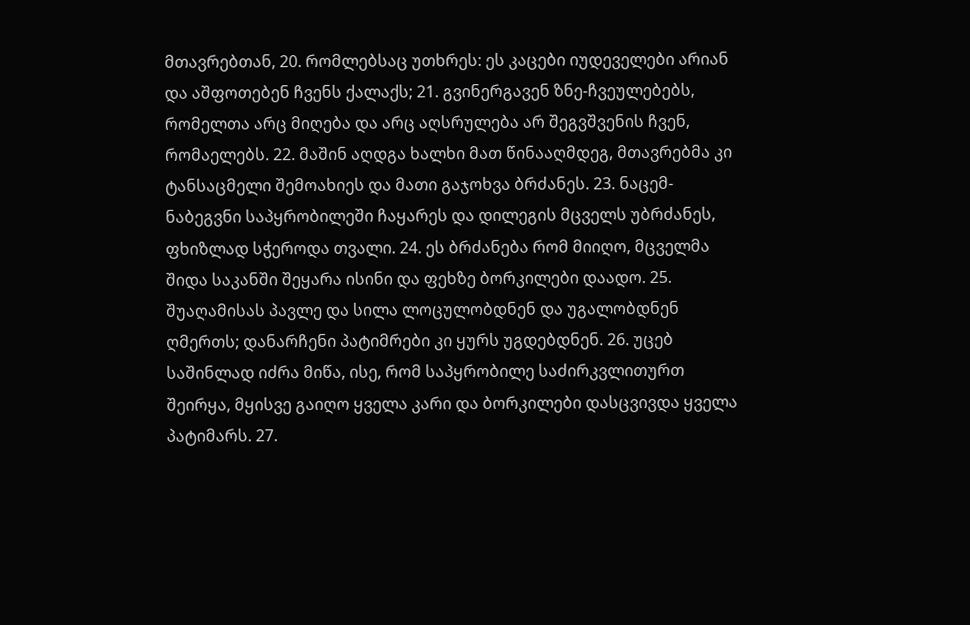მთავრებთან, 20. რომლებსაც უთხრეს: ეს კაცები იუდეველები არიან და აშფოთებენ ჩვენს ქალაქს; 21. გვინერგავენ ზნე-ჩვეულებებს, რომელთა არც მიღება და არც აღსრულება არ შეგვშვენის ჩვენ, რომაელებს. 22. მაშინ აღდგა ხალხი მათ წინააღმდეგ, მთავრებმა კი ტანსაცმელი შემოახიეს და მათი გაჯოხვა ბრძანეს. 23. ნაცემ-ნაბეგვნი საპყრობილეში ჩაყარეს და დილეგის მცველს უბრძანეს, ფხიზლად სჭეროდა თვალი. 24. ეს ბრძანება რომ მიიღო, მცველმა შიდა საკანში შეყარა ისინი და ფეხზე ბორკილები დაადო. 25. შუაღამისას პავლე და სილა ლოცულობდნენ და უგალობდნენ ღმერთს; დანარჩენი პატიმრები კი ყურს უგდებდნენ. 26. უცებ საშინლად იძრა მიწა, ისე, რომ საპყრობილე საძირკვლითურთ შეირყა, მყისვე გაიღო ყველა კარი და ბორკილები დასცვივდა ყველა პატიმარს. 27.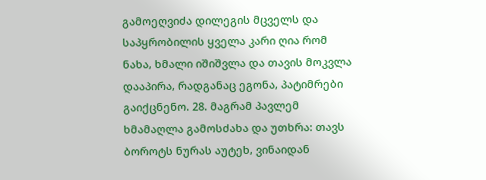გამოეღვიძა დილეგის მცველს და საპყრობილის ყველა კარი ღია რომ ნახა, ხმალი იშიშვლა და თავის მოკვლა დააპირა, რადგანაც ეგონა, პატიმრები გაიქცნენო. 28. მაგრამ პავლემ ხმამაღლა გამოსძახა და უთხრა: თავს ბოროტს ნურას აუტეხ, ვინაიდან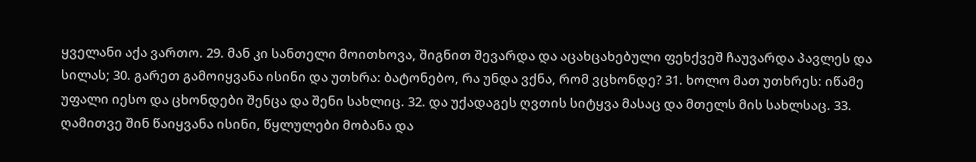ყველანი აქა ვართო. 29. მან კი სანთელი მოითხოვა, შიგნით შევარდა და აცახცახებული ფეხქვეშ ჩაუვარდა პავლეს და სილას; 30. გარეთ გამოიყვანა ისინი და უთხრა: ბატონებო, რა უნდა ვქნა, რომ ვცხონდე? 31. ხოლო მათ უთხრეს: იწამე უფალი იესო და ცხონდები შენცა და შენი სახლიც. 32. და უქადაგეს ღვთის სიტყვა მასაც და მთელს მის სახლსაც. 33. ღამითვე შინ წაიყვანა ისინი, წყლულები მობანა და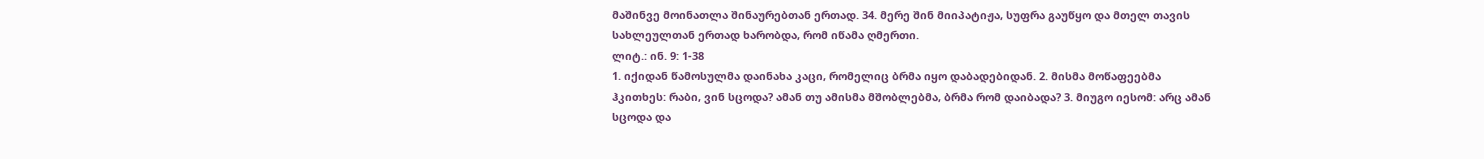მაშინვე მოინათლა შინაურებთან ერთად. 34. მერე შინ მიიპატიჟა, სუფრა გაუწყო და მთელ თავის სახლეულთან ერთად ხარობდა, რომ იწამა ღმერთი.
ლიტ.: ინ. 9: 1-38
1. იქიდან წამოსულმა დაინახა კაცი, რომელიც ბრმა იყო დაბადებიდან. 2. მისმა მოწაფეებმა ჰკითხეს: რაბი, ვინ სცოდა? ამან თუ ამისმა მშობლებმა, ბრმა რომ დაიბადა? 3. მიუგო იესომ: არც ამან სცოდა და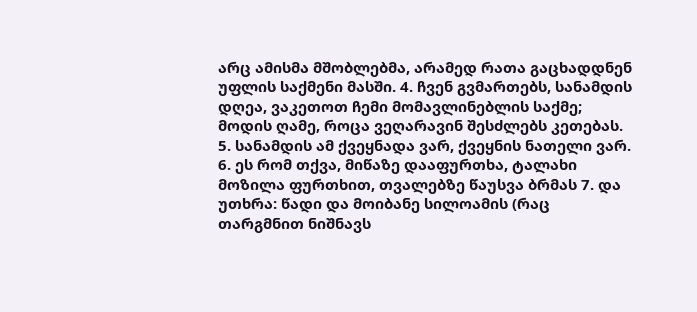არც ამისმა მშობლებმა, არამედ რათა გაცხადდნენ უფლის საქმენი მასში. 4. ჩვენ გვმართებს, სანამდის დღეა, ვაკეთოთ ჩემი მომავლინებლის საქმე; მოდის ღამე, როცა ვეღარავინ შესძლებს კეთებას. 5. სანამდის ამ ქვეყნადა ვარ, ქვეყნის ნათელი ვარ. 6. ეს რომ თქვა, მიწაზე დააფურთხა, ტალახი მოზილა ფურთხით, თვალებზე წაუსვა ბრმას 7. და უთხრა: წადი და მოიბანე სილოამის (რაც თარგმნით ნიშნავს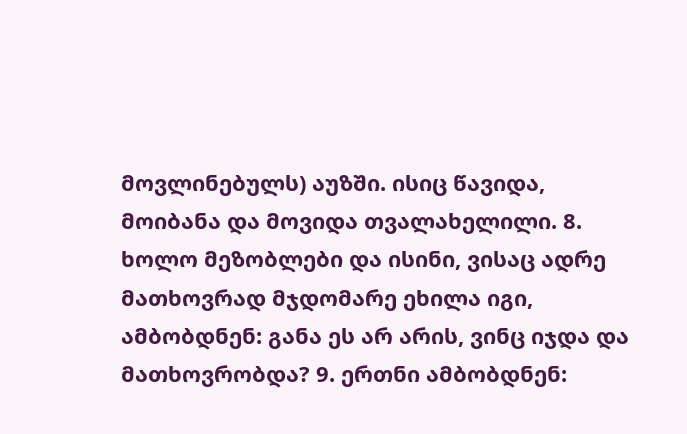მოვლინებულს) აუზში. ისიც წავიდა, მოიბანა და მოვიდა თვალახელილი. 8. ხოლო მეზობლები და ისინი, ვისაც ადრე მათხოვრად მჯდომარე ეხილა იგი, ამბობდნენ: განა ეს არ არის, ვინც იჯდა და მათხოვრობდა? 9. ერთნი ამბობდნენ: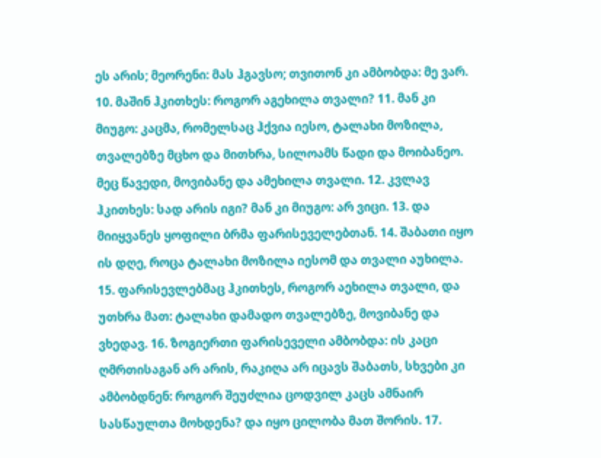ეს არის; მეორენი: მას ჰგავსო; თვითონ კი ამბობდა: მე ვარ. 10. მაშინ ჰკითხეს: როგორ აგეხილა თვალი? 11. მან კი მიუგო: კაცმა, რომელსაც ჰქვია იესო, ტალახი მოზილა, თვალებზე მცხო და მითხრა, სილოამს წადი და მოიბანეო. მეც წავედი, მოვიბანე და ამეხილა თვალი. 12. კვლავ ჰკითხეს: სად არის იგი? მან კი მიუგო: არ ვიცი. 13. და მიიყვანეს ყოფილი ბრმა ფარისეველებთან. 14. შაბათი იყო ის დღე, როცა ტალახი მოზილა იესომ და თვალი აუხილა. 15. ფარისევლებმაც ჰკითხეს, როგორ აეხილა თვალი, და უთხრა მათ: ტალახი დამადო თვალებზე, მოვიბანე და ვხედავ. 16. ზოგიერთი ფარისეველი ამბობდა: ის კაცი ღმრთისაგან არ არის, რაკიღა არ იცავს შაბათს, სხვები კი ამბობდნენ: როგორ შეუძლია ცოდვილ კაცს ამნაირ სასწაულთა მოხდენა? და იყო ცილობა მათ შორის. 17.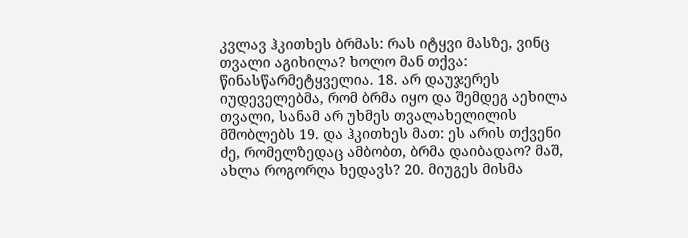კვლავ ჰკითხეს ბრმას: რას იტყვი მასზე, ვინც თვალი აგიხილა? ხოლო მან თქვა: წინასწარმეტყველია. 18. არ დაუჯერეს იუდეველებმა, რომ ბრმა იყო და შემდეგ აეხილა თვალი, სანამ არ უხმეს თვალახელილის მშობლებს 19. და ჰკითხეს მათ: ეს არის თქვენი ძე, რომელზედაც ამბობთ, ბრმა დაიბადაო? მაშ, ახლა როგორღა ხედავს? 20. მიუგეს მისმა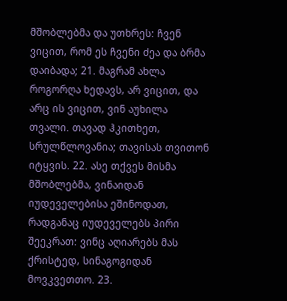მშობლებმა და უთხრეს: ჩვენ ვიცით, რომ ეს ჩვენი ძეა და ბრმა დაიბადა; 21. მაგრამ ახლა როგორღა ხედავს, არ ვიცით, და არც ის ვიცით, ვინ აუხილა თვალი. თავად ჰკითხეთ, სრულწლოვანია; თავისას თვითონ იტყვის. 22. ასე თქვეს მისმა მშობლებმა, ვინაიდან იუდეველებისა ეშინოდათ, რადგანაც იუდეველებს პირი შეეკრათ: ვინც აღიარებს მას ქრისტედ, სინაგოგიდან მოვკვეთთო. 23.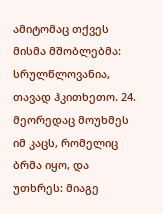ამიტომაც თქვეს მისმა მშობლებმა: სრულწლოვანია, თავად ჰკითხეთო. 24. მეორედაც მოუხმეს იმ კაცს, რომელიც ბრმა იყო, და უთხრეს: მიაგე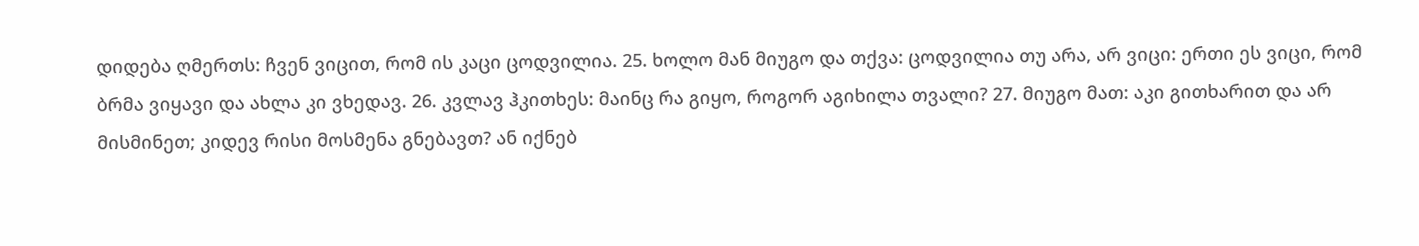დიდება ღმერთს: ჩვენ ვიცით, რომ ის კაცი ცოდვილია. 25. ხოლო მან მიუგო და თქვა: ცოდვილია თუ არა, არ ვიცი: ერთი ეს ვიცი, რომ ბრმა ვიყავი და ახლა კი ვხედავ. 26. კვლავ ჰკითხეს: მაინც რა გიყო, როგორ აგიხილა თვალი? 27. მიუგო მათ: აკი გითხარით და არ მისმინეთ; კიდევ რისი მოსმენა გნებავთ? ან იქნებ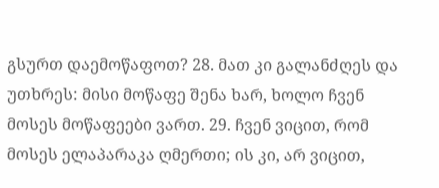გსურთ დაემოწაფოთ? 28. მათ კი გალანძღეს და უთხრეს: მისი მოწაფე შენა ხარ, ხოლო ჩვენ მოსეს მოწაფეები ვართ. 29. ჩვენ ვიცით, რომ მოსეს ელაპარაკა ღმერთი; ის კი, არ ვიცით,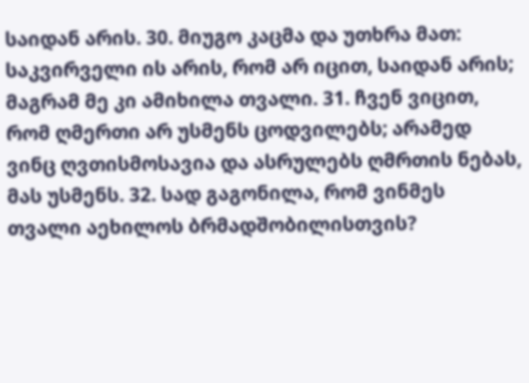საიდან არის. 30. მიუგო კაცმა და უთხრა მათ: საკვირველი ის არის, რომ არ იცით, საიდან არის; მაგრამ მე კი ამიხილა თვალი. 31. ჩვენ ვიცით, რომ ღმერთი არ უსმენს ცოდვილებს; არამედ ვინც ღვთისმოსავია და ასრულებს ღმრთის ნებას, მას უსმენს. 32. სად გაგონილა, რომ ვინმეს თვალი აეხილოს ბრმადშობილისთვის?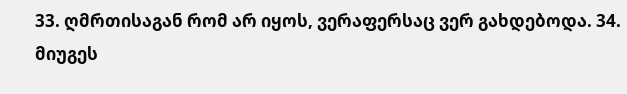33. ღმრთისაგან რომ არ იყოს, ვერაფერსაც ვერ გახდებოდა. 34. მიუგეს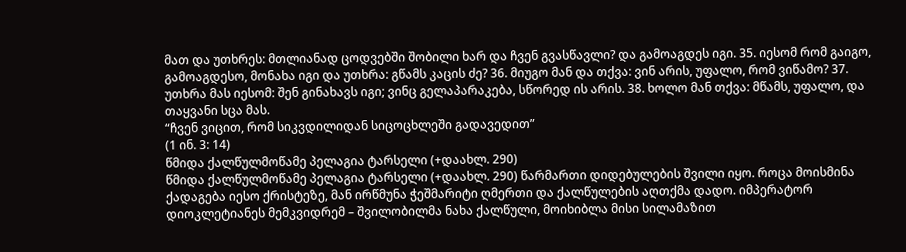მათ და უთხრეს: მთლიანად ცოდვებში შობილი ხარ და ჩვენ გვასწავლი? და გამოაგდეს იგი. 35. იესომ რომ გაიგო, გამოაგდესო, მონახა იგი და უთხრა: გწამს კაცის ძე? 36. მიუგო მან და თქვა: ვინ არის, უფალო, რომ ვიწამო? 37. უთხრა მას იესომ: შენ გინახავს იგი; ვინც გელაპარაკება, სწორედ ის არის. 38. ხოლო მან თქვა: მწამს, უფალო, და თაყვანი სცა მას.
“ჩვენ ვიცით, რომ სიკვდილიდან სიცოცხლეში გადავედით”
(1 ინ. 3: 14)
წმიდა ქალწულმოწამე პელაგია ტარსელი (+დაახლ. 290)
წმიდა ქალწულმოწამე პელაგია ტარსელი (+დაახლ. 290) წარმართი დიდებულების შვილი იყო. როცა მოისმინა ქადაგება იესო ქრისტეზე, მან ირწმუნა ჭეშმარიტი ღმერთი და ქალწულების აღთქმა დადო. იმპერატორ დიოკლეტიანეს მემკვიდრემ – შვილობილმა ნახა ქალწული, მოიხიბლა მისი სილამაზით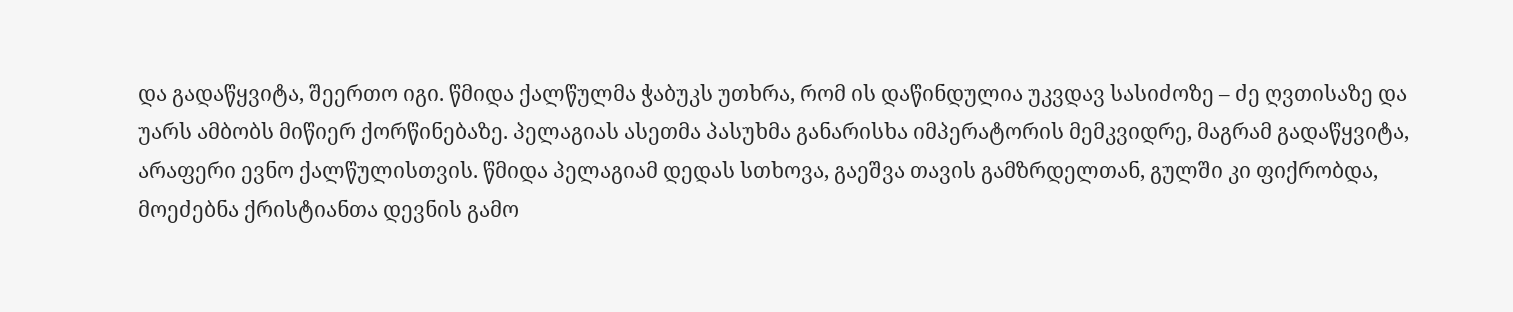და გადაწყვიტა, შეერთო იგი. წმიდა ქალწულმა ჭაბუკს უთხრა, რომ ის დაწინდულია უკვდავ სასიძოზე – ძე ღვთისაზე და უარს ამბობს მიწიერ ქორწინებაზე. პელაგიას ასეთმა პასუხმა განარისხა იმპერატორის მემკვიდრე, მაგრამ გადაწყვიტა, არაფერი ევნო ქალწულისთვის. წმიდა პელაგიამ დედას სთხოვა, გაეშვა თავის გამზრდელთან, გულში კი ფიქრობდა, მოეძებნა ქრისტიანთა დევნის გამო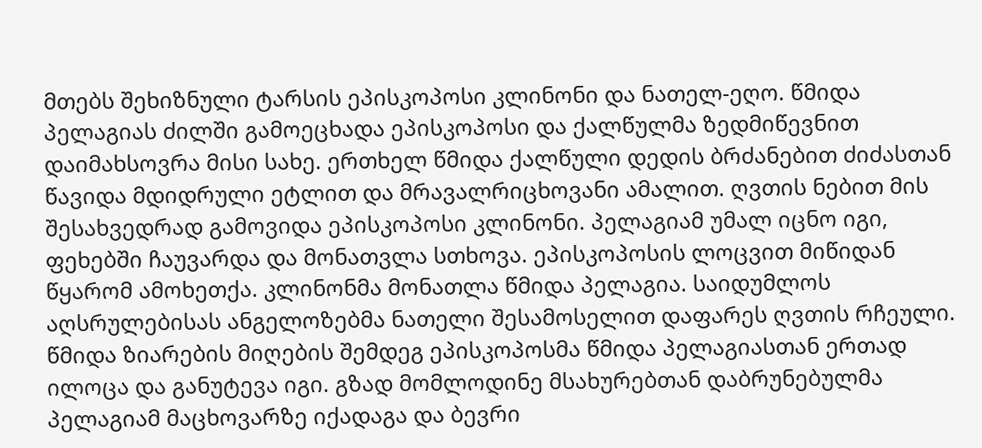მთებს შეხიზნული ტარსის ეპისკოპოსი კლინონი და ნათელ-ეღო. წმიდა პელაგიას ძილში გამოეცხადა ეპისკოპოსი და ქალწულმა ზედმიწევნით დაიმახსოვრა მისი სახე. ერთხელ წმიდა ქალწული დედის ბრძანებით ძიძასთან წავიდა მდიდრული ეტლით და მრავალრიცხოვანი ამალით. ღვთის ნებით მის შესახვედრად გამოვიდა ეპისკოპოსი კლინონი. პელაგიამ უმალ იცნო იგი, ფეხებში ჩაუვარდა და მონათვლა სთხოვა. ეპისკოპოსის ლოცვით მიწიდან წყარომ ამოხეთქა. კლინონმა მონათლა წმიდა პელაგია. საიდუმლოს აღსრულებისას ანგელოზებმა ნათელი შესამოსელით დაფარეს ღვთის რჩეული. წმიდა ზიარების მიღების შემდეგ ეპისკოპოსმა წმიდა პელაგიასთან ერთად ილოცა და განუტევა იგი. გზად მომლოდინე მსახურებთან დაბრუნებულმა პელაგიამ მაცხოვარზე იქადაგა და ბევრი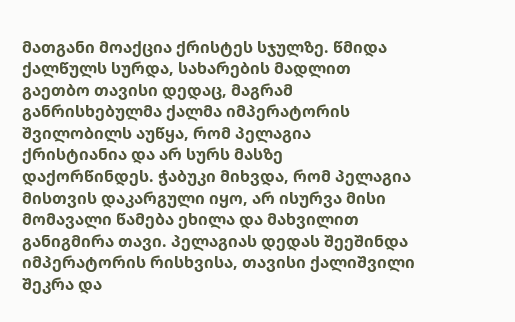მათგანი მოაქცია ქრისტეს სჯულზე. წმიდა ქალწულს სურდა, სახარების მადლით გაეთბო თავისი დედაც, მაგრამ განრისხებულმა ქალმა იმპერატორის შვილობილს აუწყა, რომ პელაგია ქრისტიანია და არ სურს მასზე დაქორწინდეს. ჭაბუკი მიხვდა, რომ პელაგია მისთვის დაკარგული იყო, არ ისურვა მისი მომავალი წამება ეხილა და მახვილით განიგმირა თავი. პელაგიას დედას შეეშინდა იმპერატორის რისხვისა, თავისი ქალიშვილი შეკრა და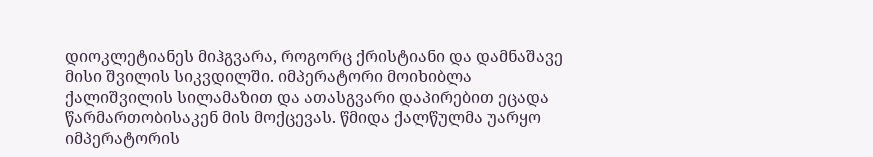დიოკლეტიანეს მიჰგვარა, როგორც ქრისტიანი და დამნაშავე მისი შვილის სიკვდილში. იმპერატორი მოიხიბლა ქალიშვილის სილამაზით და ათასგვარი დაპირებით ეცადა წარმართობისაკენ მის მოქცევას. წმიდა ქალწულმა უარყო იმპერატორის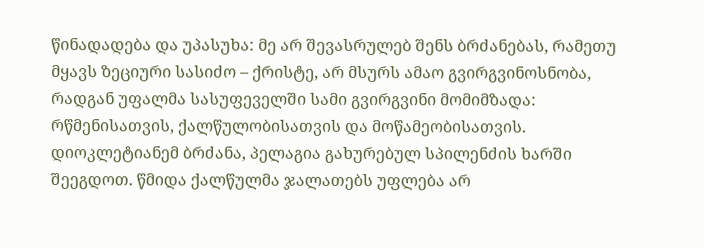წინადადება და უპასუხა: მე არ შევასრულებ შენს ბრძანებას, რამეთუ მყავს ზეციური სასიძო – ქრისტე, არ მსურს ამაო გვირგვინოსნობა, რადგან უფალმა სასუფეველში სამი გვირგვინი მომიმზადა: რწმენისათვის, ქალწულობისათვის და მოწამეობისათვის. დიოკლეტიანემ ბრძანა, პელაგია გახურებულ სპილენძის ხარში შეეგდოთ. წმიდა ქალწულმა ჯალათებს უფლება არ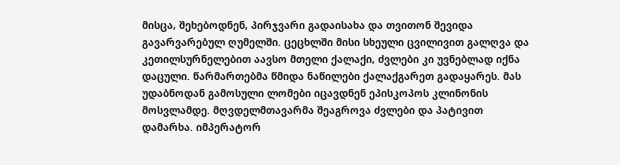მისცა, შეხებოდნენ, პირჯვარი გადაისახა და თვითონ შევიდა გავარვარებულ ღუმელში. ცეცხლში მისი სხეული ცვილივით გალღვა და კეთილსურნელებით აავსო მთელი ქალაქი, ძვლები კი უვნებლად იქნა დაცული. წარმართებმა წმიდა ნაწილები ქალაქგარეთ გადაყარეს. მას უდაბნოდან გამოსული ლომები იცავდნენ ეპისკოპოს კლინონის მოსვლამდე. მღვდელმთავარმა შეაგროვა ძვლები და პატივით დამარხა. იმპერატორ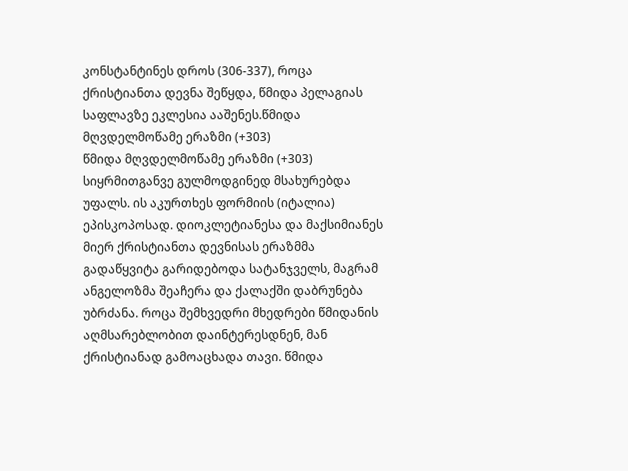კონსტანტინეს დროს (306-337), როცა ქრისტიანთა დევნა შეწყდა, წმიდა პელაგიას საფლავზე ეკლესია ააშენეს.წმიდა მღვდელმოწამე ერაზმი (+303)
წმიდა მღვდელმოწამე ერაზმი (+303) სიყრმითგანვე გულმოდგინედ მსახურებდა უფალს. ის აკურთხეს ფორმიის (იტალია) ეპისკოპოსად. დიოკლეტიანესა და მაქსიმიანეს მიერ ქრისტიანთა დევნისას ერაზმმა გადაწყვიტა გარიდებოდა სატანჯველს, მაგრამ ანგელოზმა შეაჩერა და ქალაქში დაბრუნება უბრძანა. როცა შემხვედრი მხედრები წმიდანის აღმსარებლობით დაინტერესდნენ, მან ქრისტიანად გამოაცხადა თავი. წმიდა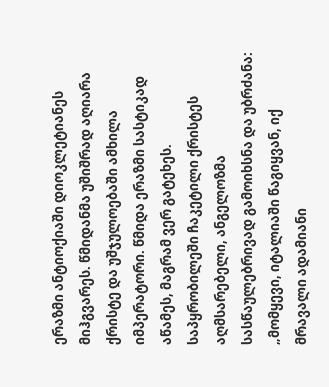ერაზმი ანტიოქიაში დიოკლეტიანეს მიჰგვარეს. წმიდანმა უშიშრად აღიარა ქრისტე და უშჯულოებაში ამხილა იმპერატორი. წმიდა ერაზმი სასტიკად აწამეს, მაგრამ ვერ გატეხეს. საპყრობილეში ჩაკეტილი ქრისტეს აღმსარებელი, ანგელოზმა სასწაულებრივად გამოიხსნა და უბრძანა: „მომყევი, იტალიაში წაგიყვან, იქ მრავალი ადამიანი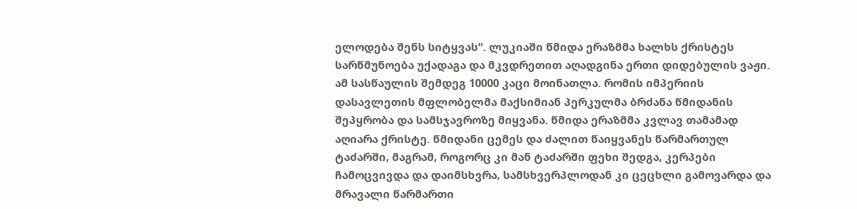ელოდება შენს სიტყვას“. ლუკიაში წმიდა ერაზმმა ხალხს ქრისტეს სარწმუნოება უქადაგა და მკვდრეთით აღადგინა ერთი დიდებულის ვაჟი. ამ სასწაულის შემდეგ 10000 კაცი მოინათლა. რომის იმპერიის დასავლეთის მფლობელმა მაქსიმიან პერკულმა ბრძანა წმიდანის შეპყრობა და სამსჯავროზე მიყვანა. წმიდა ერაზმმა კვლავ თამამად აღიარა ქრისტე. წმიდანი ცემეს და ძალით წაიყვანეს წარმართულ ტაძარში, მაგრამ, როგორც კი მან ტაძარში ფეხი შედგა, კერპები ჩამოცვივდა და დაიმსხვრა, სამსხვერპლოდან კი ცეცხლი გამოვარდა და მრავალი წარმართი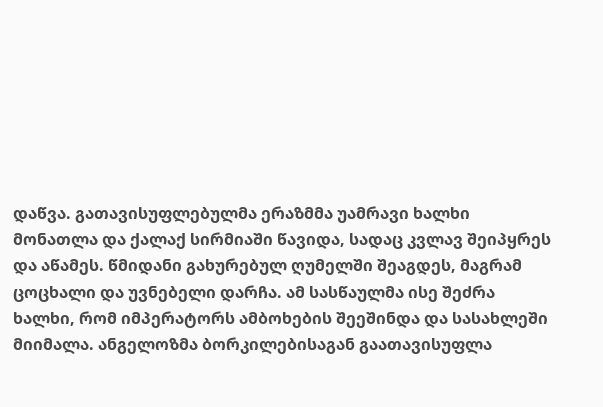დაწვა. გათავისუფლებულმა ერაზმმა უამრავი ხალხი მონათლა და ქალაქ სირმიაში წავიდა, სადაც კვლავ შეიპყრეს და აწამეს. წმიდანი გახურებულ ღუმელში შეაგდეს, მაგრამ ცოცხალი და უვნებელი დარჩა. ამ სასწაულმა ისე შეძრა ხალხი, რომ იმპერატორს ამბოხების შეეშინდა და სასახლეში მიიმალა. ანგელოზმა ბორკილებისაგან გაათავისუფლა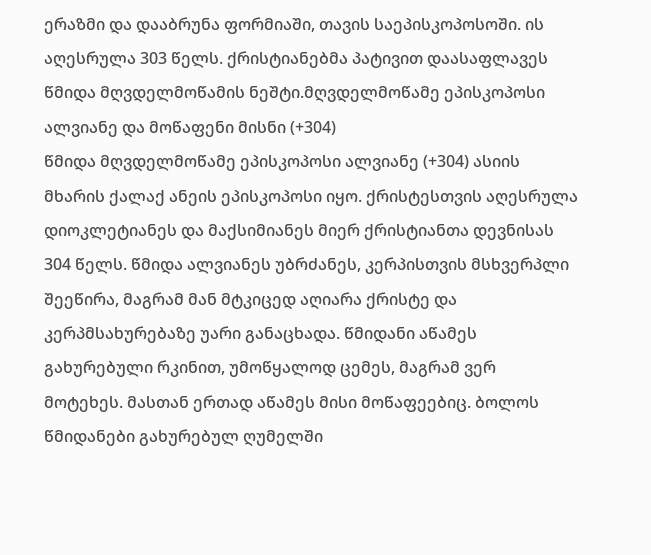ერაზმი და დააბრუნა ფორმიაში, თავის საეპისკოპოსოში. ის აღესრულა 303 წელს. ქრისტიანებმა პატივით დაასაფლავეს წმიდა მღვდელმოწამის ნეშტი.მღვდელმოწამე ეპისკოპოსი ალვიანე და მოწაფენი მისნი (+304)
წმიდა მღვდელმოწამე ეპისკოპოსი ალვიანე (+304) ასიის მხარის ქალაქ ანეის ეპისკოპოსი იყო. ქრისტესთვის აღესრულა დიოკლეტიანეს და მაქსიმიანეს მიერ ქრისტიანთა დევნისას 304 წელს. წმიდა ალვიანეს უბრძანეს, კერპისთვის მსხვერპლი შეეწირა, მაგრამ მან მტკიცედ აღიარა ქრისტე და კერპმსახურებაზე უარი განაცხადა. წმიდანი აწამეს გახურებული რკინით, უმოწყალოდ ცემეს, მაგრამ ვერ მოტეხეს. მასთან ერთად აწამეს მისი მოწაფეებიც. ბოლოს წმიდანები გახურებულ ღუმელში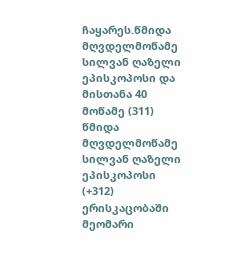ჩაყარეს.წმიდა მღვდელმოწამე სილვან ღაზელი ეპისკოპოსი და მისთანა 40 მოწამე (311)
წმიდა მღვდელმოწამე სილვან ღაზელი ეპისკოპოსი (+312) ერისკაცობაში მეომარი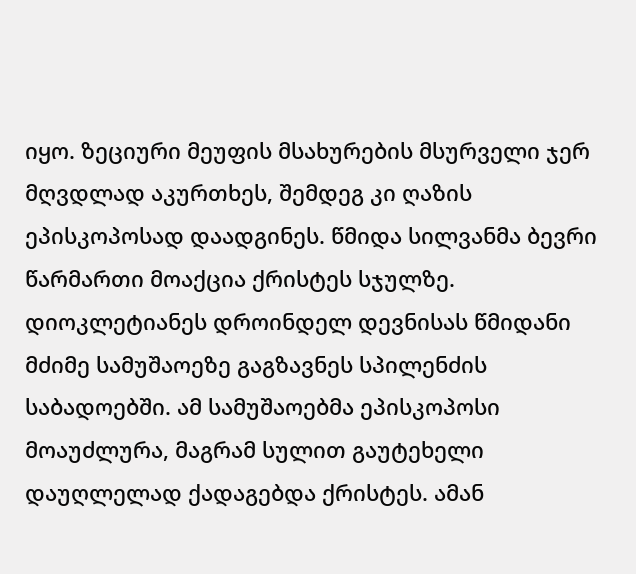იყო. ზეციური მეუფის მსახურების მსურველი ჯერ მღვდლად აკურთხეს, შემდეგ კი ღაზის ეპისკოპოსად დაადგინეს. წმიდა სილვანმა ბევრი წარმართი მოაქცია ქრისტეს სჯულზე. დიოკლეტიანეს დროინდელ დევნისას წმიდანი მძიმე სამუშაოეზე გაგზავნეს სპილენძის საბადოებში. ამ სამუშაოებმა ეპისკოპოსი მოაუძლურა, მაგრამ სულით გაუტეხელი დაუღლელად ქადაგებდა ქრისტეს. ამან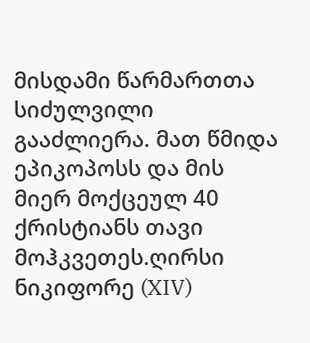მისდამი წარმართთა სიძულვილი გააძლიერა. მათ წმიდა ეპიკოპოსს და მის მიერ მოქცეულ 40 ქრისტიანს თავი მოჰკვეთეს.ღირსი ნიკიფორე (XIV)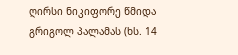ღირსი ნიკიფორე წმიდა გრიგოლ პალამას (ხს. 14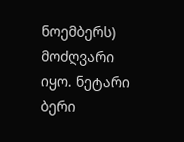ნოემბერს) მოძღვარი იყო. ნეტარი ბერი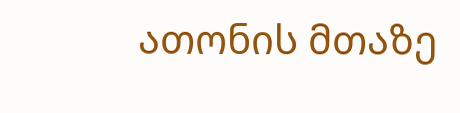ათონის მთაზე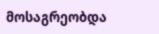მოსაგრეობდა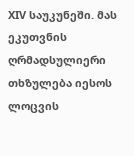XIV საუკუნეში. მას ეკუთვნის ღრმადსულიერი თხზულება იესოს ლოცვის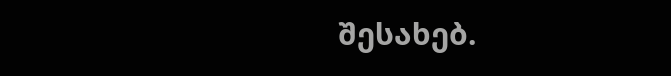შესახებ.